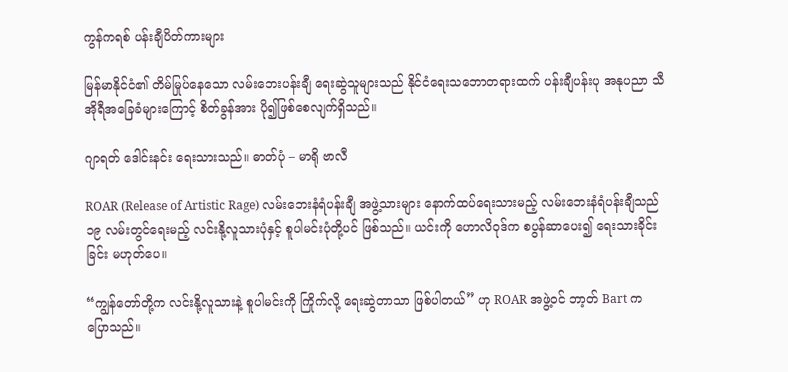ကွန်ကရစ် ပန်းချီပိတ်ကားများ

မြန်မာနိုင်ငံ၏ တိမ်မြုပ်နေသော လမ်းဘေးပန်းချီ ရေးဆွဲသူများသည် နိုင်ငံရေးသဘောတရားထက် ပန်းချီပန်းပု အနုပညာ သီအိုရီအခြေခံများကြောင့် စိတ်ခွန်အား ပို၍ဖြစ်စေလျက်ရှိသည်။

ဂျာရတ် ဒေါင်းနင်း ရေးသားသည်။ ဓာတ်ပုံ – မာရို ဗာလီ

ROAR (Release of Artistic Rage) လမ်းဘေးနံရံပန်းချီ အဖွဲ့သားများ နောက်ထပ်ရေးသားမည့် လမ်းဘေးနံရံပန်းချီသည် ၁၉ လမ်းတွင်ရေးမည့် လင်းနို့လူသားပုံနှင့် စူပါမင်းပုံတို့ပင် ဖြစ်သည်။ ယင်းကို ဟောလိဝုဒ်က စပွန်ဆာပေး၍ ရေးသားခိုင်းခြင်း မဟုတ်ပေ။

“ကျွန်တော်တို့က လင်းနို့လူသားနဲ့ စူပါမင်းကို ကြိုက်လို့ ရေးဆွဲတာသာ ဖြစ်ပါတယ်” ဟု ROAR အဖွဲ့ဝင် ဘာ့တ် Bart က ပြောသည်။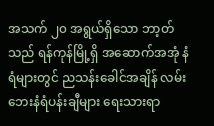အသက် ၂၀ အရွယ်ရှိသော ဘာ့တ်သည် ရန်ကုန်မြို့ရှိ အဆောက်အအုံ နံရံများတွင် ညသန်းခေါင်အချိန် လမ်းဘေးနံရံပန်းချီများ ရေးသားရာ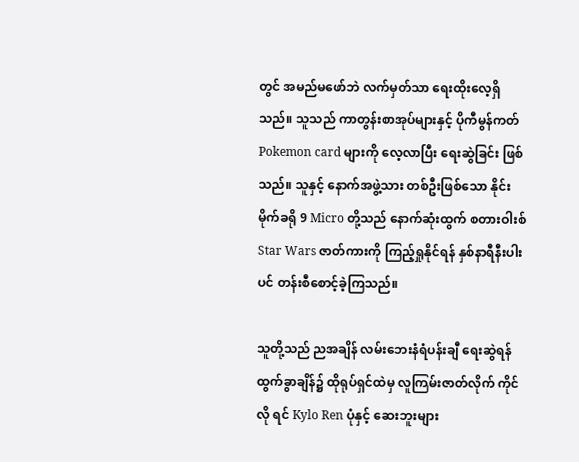တွင် အမည်မဖော်ဘဲ လက်မှတ်သာ ရေးထိုးလေ့ရှိသည်။ သူသည် ကာတွန်းစာအုပ်များနှင့် ပိုကီမွန်ကတ် Pokemon card များကို လေ့လာပြီး ရေးဆွဲခြင်း ဖြစ်သည်။ သူနှင့် နောက်အဖွဲ့သား တစ်ဦးဖြစ်သော နိုင်းမိုက်ခရို 9 Micro တို့သည် နောက်ဆုံးထွက် စတားဝါးစ် Star Wars ဇာတ်ကားကို ကြည့်ရှုနိုင်ရန် နှစ်နာရီနီးပါးပင် တန်းစီစောင့်ခဲ့ကြသည်။

သူတို့သည် ညအချိန် လမ်းဘေးနံရံပန်းချီ ရေးဆွဲရန် ထွက်ခွာချိန်၌ ထိုရုပ်ရှင်ထဲမှ လူကြမ်းဇာတ်လိုက် ကိုင်လို ရင် Kylo Ren ပုံနှင့် ဆေးဘူးများ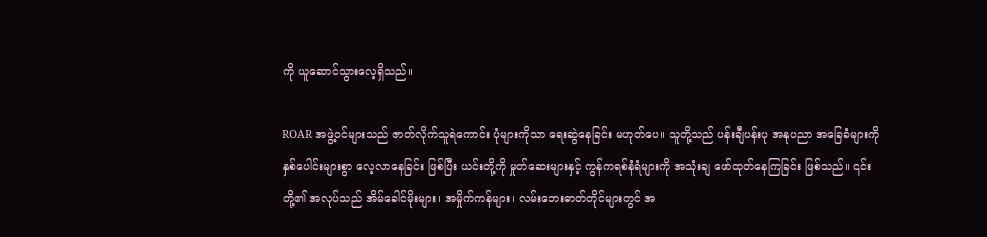ကို ယူဆောင်သွားလေ့ရှိသည်။

ROAR အဖွဲ့ဝင်များသည် ဇာတ်လိုက်သူရဲကောင်း ပုံများကိုသာ ရေးဆွဲနေခြင်း မဟုတ်ပေ။ သူတို့သည် ပန်းချီပန်းပု အနုပညာ အခြေခံများကို နှစ်ပေါင်းများစွာ လေ့လာနေခြင်း ဖြစ်ပြီး ယင်းတို့ကို မှုတ်ဆေးများနှင့် ကွန်ကရစ်နံရံများကို အသုံးချ ဖော်ထုတ်နေကြခြင်း ဖြစ်သည်။ ၎င်းတို့၏ အလုပ်သည် အိမ်ခေါင်မိုးများ၊ အမှိုက်ကန်များ၊ လမ်းဘေးဓာတ်တိုင်များတွင် အ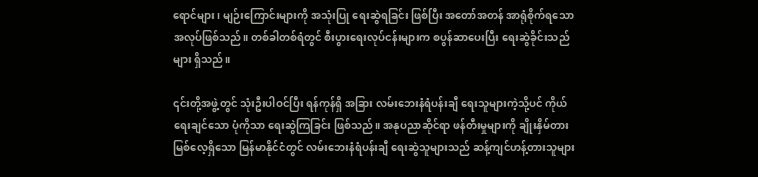ရောင်များ၊ မျဉ်းကြောင်းများကို အသုံးပြု ရေးဆွဲရခြင်း ဖြစ်ပြီး အတော်အတန် အာရုံစိုက်ရသော အလုပ်ဖြစ်သည်။ တစ်ခါတစ်ရံတွင် စီးပွားရေးလုပ်ငန်းများက စပွန်ဆာပေးပြီး ရေးဆွဲခိုင်းသည်များ ရှိသည်။

၎င်းတို့အဖွဲ့တွင် သုံးဦးပါဝင်ပြီး ရန်ကုန်ရှိ အခြား လမ်းဘေးနံရံပန်းချီ ရေးသူများကဲ့သို့ပင် ကိုယ်ရေးချင်သော ပုံကိုသာ ရေးဆွဲကြခြင်း ဖြစ်သည်။ အနုပညာဆိုင်ရာ ဖန်တီးမှုများကို ချိုးနှိမ်တားမြစ်လေ့ရှိသော မြန်မာနိုင်ငံတွင် လမ်းဘေးနံရံပန်းချီ ရေးဆွဲသူများသည် ဆန့်ကျင်ဟန့်တားသူများ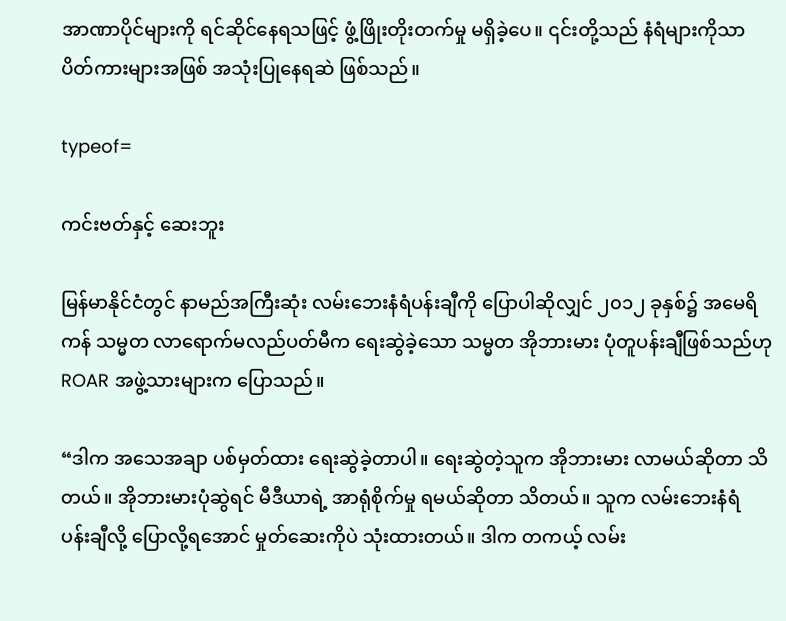အာဏာပိုင်များကို ရင်ဆိုင်နေရသဖြင့် ဖွံ့ဖြိုးတိုးတက်မှု မရှိခဲ့ပေ။ ၎င်းတို့သည် နံရံများကိုသာ ပိတ်ကားများအဖြစ် အသုံးပြုနေရဆဲ ဖြစ်သည်။

typeof=

ကင်းဗတ်နှင့် ဆေးဘူး

မြန်မာနိုင်ငံတွင် နာမည်အကြီးဆုံး လမ်းဘေးနံရံပန်းချီကို ပြောပါဆိုလျှင် ၂၀၁၂ ခုနှစ်၌ အမေရိကန် သမ္မတ လာရောက်မလည်ပတ်မီက ရေးဆွဲခဲ့သော သမ္မတ အိုဘားမား ပုံတူပန်းချီဖြစ်သည်ဟု ROAR အဖွဲ့သားများက ပြောသည်။

“ဒါက အသေအချာ ပစ်မှတ်ထား ရေးဆွဲခဲ့တာပါ။ ရေးဆွဲတဲ့သူက အိုဘားမား လာမယ်ဆိုတာ သိတယ်။ အိုဘားမားပုံဆွဲရင် မီဒီယာရဲ့ အာရုံစိုက်မှု ရမယ်ဆိုတာ သိတယ်။ သူက လမ်းဘေးနံရံ ပန်းချီလို့ ပြောလို့ရအောင် မှုတ်ဆေးကိုပဲ သုံးထားတယ်။ ဒါက တကယ့် လမ်း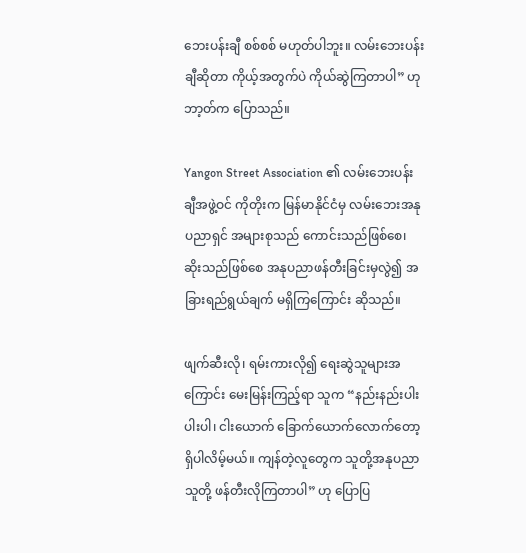ဘေးပန်းချီ စစ်စစ် မဟုတ်ပါဘူး။ လမ်းဘေးပန်းချီဆိုတာ ကိုယ့်အတွက်ပဲ ကိုယ်ဆွဲကြတာပါ” ဟု ဘာ့တ်က ပြောသည်။

Yangon Street Association ၏ လမ်းဘေးပန်းချီအဖွဲ့ဝင် ကိုတိုးက မြန်မာနိုင်ငံမှ လမ်းဘေးအနုပညာရှင် အများစုသည် ကောင်းသည်ဖြစ်စေ၊ ဆိုးသည်ဖြစ်စေ အနုပညာဖန်တီးခြင်းမှလွဲ၍ အခြားရည်ရွယ်ချက် မရှိကြကြောင်း ဆိုသည်။

ဖျက်ဆီးလို၊ ရမ်းကားလို၍ ရေးဆွဲသူများအကြောင်း မေးမြန်းကြည့်ရာ သူက “နည်းနည်းပါးပါးပါ၊ ငါးယောက် ခြောက်ယောက်လောက်တော့ ရှိပါလိမ့်မယ်။ ကျန်တဲ့လူတွေက သူတို့အနုပညာ သူတို့ ဖန်တီးလိုကြတာပါ” ဟု ပြောပြ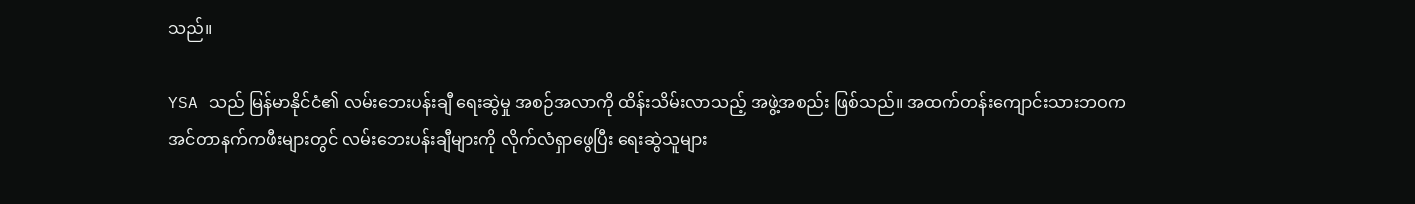သည်။

YSA သည် မြန်မာနိုင်ငံ၏ လမ်းဘေးပန်းချီ ရေးဆွဲမှု အစဉ်အလာကို ထိန်းသိမ်းလာသည့် အဖွဲ့အစည်း ဖြစ်သည်။ အထက်တန်းကျောင်းသားဘဝက အင်တာနက်ကဖီးများတွင် လမ်းဘေးပန်းချီများကို လိုက်လံရှာဖွေပြီး ရေးဆွဲသူများ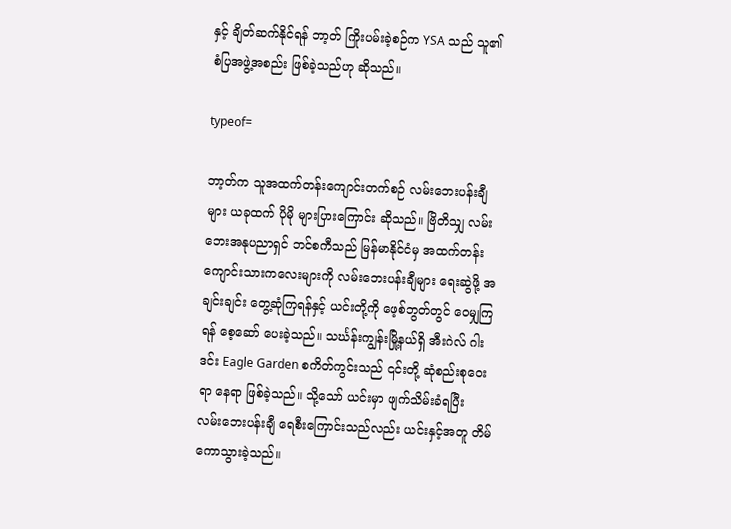နှင့် ချိတ်ဆက်နိုင်ရန် ဘာ့တ် ကြိုးပမ်းခဲ့စဉ်က YSA သည် သူ၏ စံပြအဖွဲ့အစည်း ဖြစ်ခဲ့သည်ဟု ဆိုသည်။

typeof=

ဘာ့တ်က သူအထက်တန်းကျောင်းတက်စဉ် လမ်းဘေးပန်းချီများ ယခုထက် ပိုမို များပြားကြောင်း ဆိုသည်။ ဗြိတိသျှ လမ်းဘေးအနုပညာရှင် ဘင်စကီသည် မြန်မာနိုင်ငံမှ အထက်တန်း ကျောင်းသားကလေးများကို လမ်းဘေးပန်းချီများ ရေးဆွဲဖို့ အချင်းချင်း တွေ့ဆုံကြရန်နှင့် ယင်းတို့ကို ဖေ့စ်ဘွတ်တွင် ဝေမျှကြရန် စေ့ဆော် ပေးခဲ့သည်။ သင်္ဃန်းကျွန်းမြို့နယ်ရှိ အီးဂဲလ် ဂါးဒင်း Eagle Garden စကိတ်ကွင်းသည် ၎င်းတို့ ဆုံစည်းစုဝေးရာ နေရာ ဖြစ်ခဲ့သည်။ သို့သော် ယင်းမှာ ဖျက်သိမ်းခံရပြီး လမ်းဘေးပန်းချီ ရေစီးကြောင်းသည်လည်း ယင်းနှင့်အတူ တိမ်ကောသွားခဲ့သည်။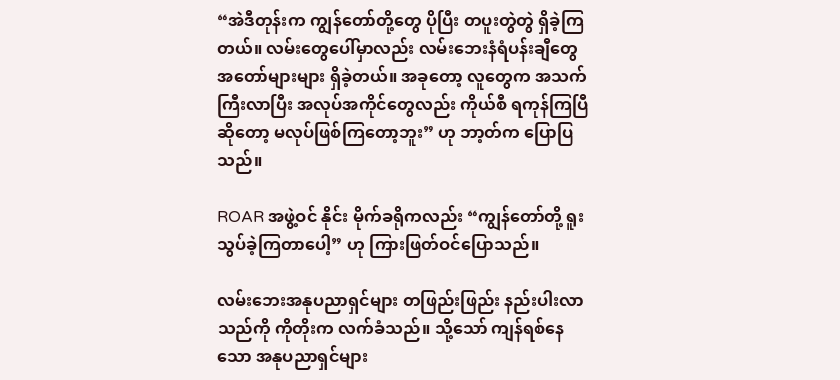“အဲဒီတုန်းက ကျွန်တော်တို့တွေ ပိုပြီး တပူးတွဲတွဲ ရှိခဲ့ကြတယ်။ လမ်းတွေပေါ်မှာလည်း လမ်းဘေးနံရံပန်းချီတွေ အတော်များများ ရှိခဲ့တယ်။ အခုတော့ လူတွေက အသက်ကြီးလာပြီး အလုပ်အကိုင်တွေလည်း ကိုယ်စီ ရကုန်ကြပြီဆိုတော့ မလုပ်ဖြစ်ကြတော့ဘူး” ဟု ဘာ့တ်က ပြောပြသည်။

ROAR အဖွဲ့ဝင် နိုင်း မိုက်ခရိုကလည်း “ကျွန်တော်တို့ ရူးသွပ်ခဲ့ကြတာပေါ့” ဟု ကြားဖြတ်ဝင်ပြောသည်။

လမ်းဘေးအနုပညာရှင်များ တဖြည်းဖြည်း နည်းပါးလာသည်ကို ကိုတိုးက လက်ခံသည်။ သို့သော် ကျန်ရစ်နေသော အနုပညာရှင်များ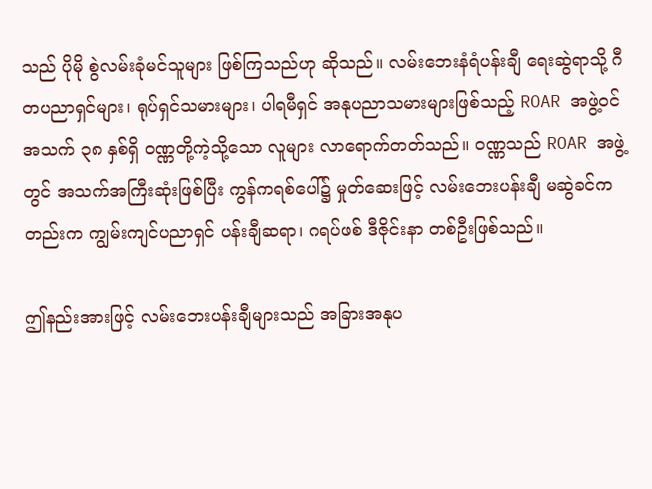သည် ပိုမို စွဲလမ်းခုံမင်သူများ ဖြစ်ကြသည်ဟု ဆိုသည်။ လမ်းဘေးနံရံပန်းချီ ရေးဆွဲရာသို့ ဂီတပညာရှင်များ၊ ရုပ်ရှင်သမားများ၊ ပါရမီရှင် အနုပညာသမားများဖြစ်သည့် ROAR အဖွဲ့ဝင် အသက် ၃၈ နှစ်ရှိ ဝဏ္ဏတို့ကဲ့သို့သော လူများ လာရောက်တတ်သည်။ ဝဏ္ဏသည် ROAR အဖွဲ့တွင် အသက်အကြီးဆုံးဖြစ်ပြီး ကွန်ကရစ်ပေါ်၌ မှုတ်ဆေးဖြင့် လမ်းဘေးပန်းချီ မဆွဲခင်ကတည်းက ကျွမ်းကျင်ပညာရှင် ပန်းချီဆရာ၊ ဂရပ်ဖစ် ဒီဇိုင်းနာ တစ်ဦးဖြစ်သည်။

ဤနည်းအားဖြင့် လမ်းဘေးပန်းချီများသည် အခြားအနုပ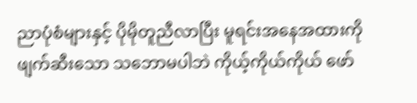ညာပုံစံများနှင့် ပိုမိုတူညီလာပြီး မူရင်းအနေအထားကို ဖျက်ဆီးသော သဘောမပါဘဲ ကိုယ့်ကိုယ်ကိုယ် ဖော်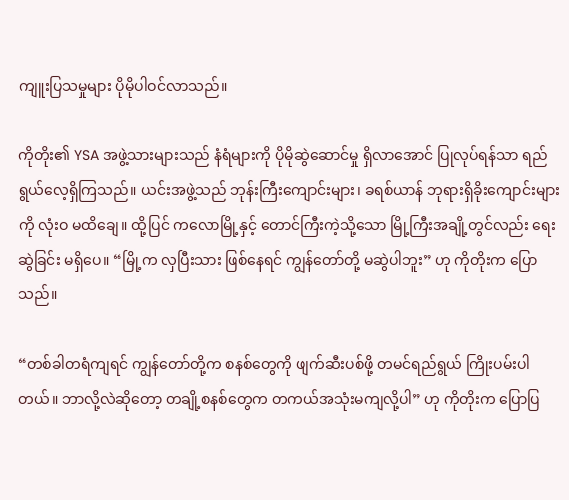ကျူးပြသမှုများ ပိုမိုပါဝင်လာသည်။

ကိုတိုး၏ YSA အဖွဲ့သားများသည် နံရံများကို ပိုမိုဆွဲဆောင်မှု ရှိလာအောင် ပြုလုပ်ရန်သာ ရည်ရွယ်လေ့ရှိကြသည်။ ယင်းအဖွဲ့သည် ဘုန်းကြီးကျောင်းများ၊ ခရစ်ယာန် ဘုရားရှိခိုးကျောင်းများကို လုံးဝ မထိချေ။ ထို့ပြင် ကလောမြို့နှင့် တောင်ကြီးကဲ့သို့သော မြို့ကြီးအချို့တွင်လည်း ရေးဆွဲခြင်း မရှိပေ။ “မြို့က လှပြီးသား ဖြစ်နေရင် ကျွန်တော်တို့ မဆွဲပါဘူး” ဟု ကိုတိုးက ပြောသည်။

“တစ်ခါတရံကျရင် ကျွန်တော်တို့က စနစ်တွေကို ဖျက်ဆီးပစ်ဖို့ တမင်ရည်ရွယ် ကြိုးပမ်းပါတယ်။ ဘာလို့လဲဆိုတော့ တချို့စနစ်တွေက တကယ်အသုံးမကျလို့ပါ” ဟု ကိုတိုးက ပြောပြ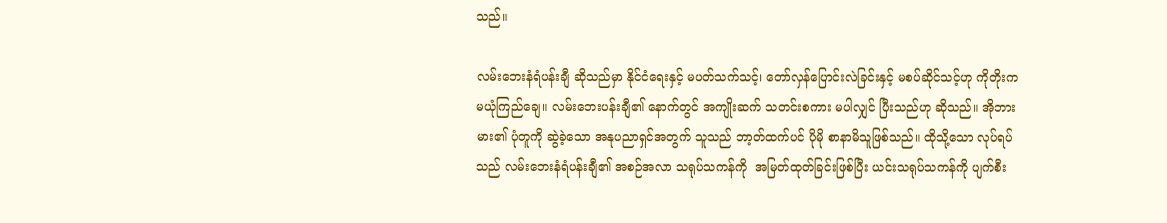သည်။

လမ်းဘေးနံရံပန်းချီ ဆိုသည်မှာ နိုင်ငံရေးနှင့် မပတ်သက်သင့်၊ တော်လှန်ပြောင်းလဲခြင်းနှင့် မစပ်ဆိုင်သင့်ဟု ကိုတိုးက မယုံကြည်ချေ။ လမ်းဘေးပန်းချီ၏ နောက်တွင် အကျိုးဆက် သတင်းစကား မပါလျှင် ပြီးသည်ဟု ဆိုသည်။ အိုဘားမား၏ ပုံတူကို ဆွဲခဲ့သော အနုပညာရှင်အတွက် သူသည် ဘာ့တ်ထက်ပင် ပိုမို စာနာမိသူဖြစ်သည်။ ထိုသို့သော လုပ်ရပ်သည် လမ်းဘေးနံရံပန်းချီ၏ အစဉ်အလာ သရုပ်သကန်ကို  အမြတ်ထုတ်ခြင်းဖြစ်ပြီး ယင်းသရုပ်သကန်ကို ပျက်စီး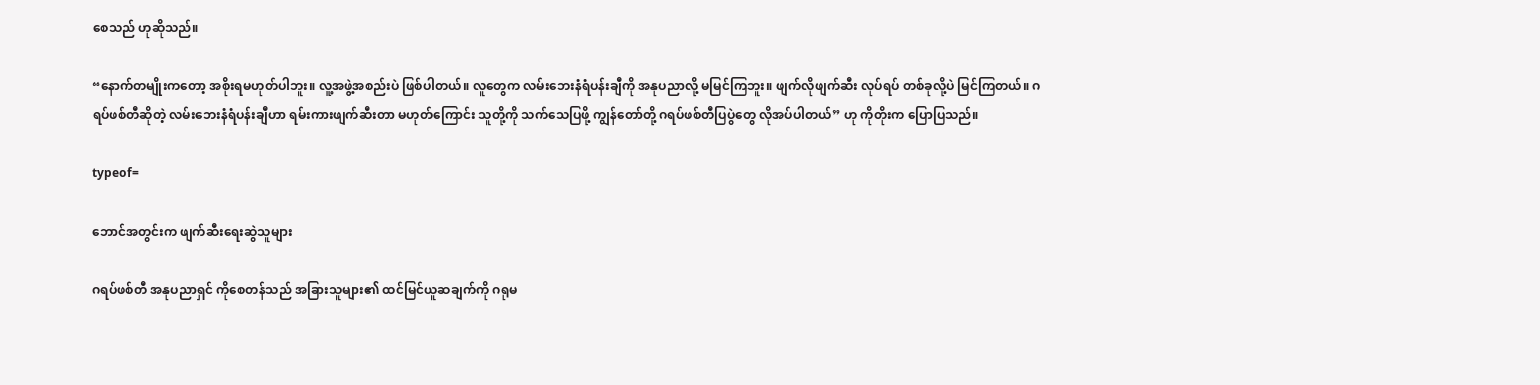စေသည် ဟုဆိုသည်။

“နောက်တမျိုးကတော့ အစိုးရမဟုတ်ပါဘူး။ လူ့အဖွဲ့အစည်းပဲ ဖြစ်ပါတယ်။ လူတွေက လမ်းဘေးနံရံပန်းချီကို အနုပညာလို့ မမြင်ကြဘူး။ ဖျက်လိုဖျက်ဆီး လုပ်ရပ် တစ်ခုလို့ပဲ မြင်ကြတယ်။ ဂရပ်ဖစ်တီဆိုတဲ့ လမ်းဘေးနံရံပန်းချီဟာ ရမ်းကားဖျက်ဆီးတာ မဟုတ်ကြောင်း သူတို့ကို သက်သေပြဖို့ ကျွန်တော်တို့ ဂရပ်ဖစ်တီပြပွဲတွေ လိုအပ်ပါတယ်” ဟု ကိုတိုးက ပြောပြသည်။

typeof=

ဘောင်အတွင်းက ဖျက်ဆီးရေးဆွဲသူများ

ဂရပ်ဖစ်တီ အနုပညာရှင် ကိုစေတန်သည် အခြားသူများ၏ ထင်မြင်ယူဆချက်ကို ဂရုမ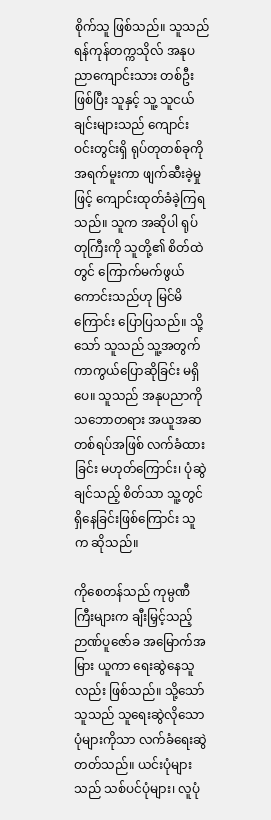စိုက်သူ ဖြစ်သည်။ သူသည် ရန်ကုန်တက္ကသိုလ် အနုပညာကျောင်းသား တစ်ဦးဖြစ်ပြီး သူနှင့် သူ့ သူငယ်ချင်းများသည် ကျောင်းဝင်းတွင်းရှိ ရုပ်တုတစ်ခုကို အရက်မူးကာ ဖျက်ဆီးခဲ့မှုဖြင့် ကျောင်းထုတ်ခံခဲ့ကြရသည်။ သူက အဆိုပါ ရုပ်တုကြီးကို သူတို့၏ စိတ်ထဲတွင် ကြောက်မက်ဖွယ် ကောင်းသည်ဟု မြင်မိကြောင်း ပြောပြသည်။ သို့သော် သူသည် သူ့အတွက် ကာကွယ်ပြောဆိုခြင်း မရှိပေ။ သူသည် အနုပညာကို သဘောတရား အယူအဆ တစ်ရပ်အဖြစ် လက်ခံထားခြင်း မဟုတ်ကြောင်း၊ ပုံဆွဲချင်သည့် စိတ်သာ သူ့တွင် ရှိနေခြင်းဖြစ်ကြောင်း သူက ဆိုသည်။

ကိုစေတန်သည် ကုမ္ပဏီကြီးများက ချီးမြှင့်သည့် ဉာဏ်ပူဇော်ခ အမြောက်အမြား ယူကာ ရေးဆွဲနေသူလည်း ဖြစ်သည်။ သို့သော် သူသည် သူရေးဆွဲလိုသော ပုံများကိုသာ လက်ခံရေးဆွဲတတ်သည်။ ယင်းပုံများသည် သစ်ပင်ပုံများ၊ လူပုံ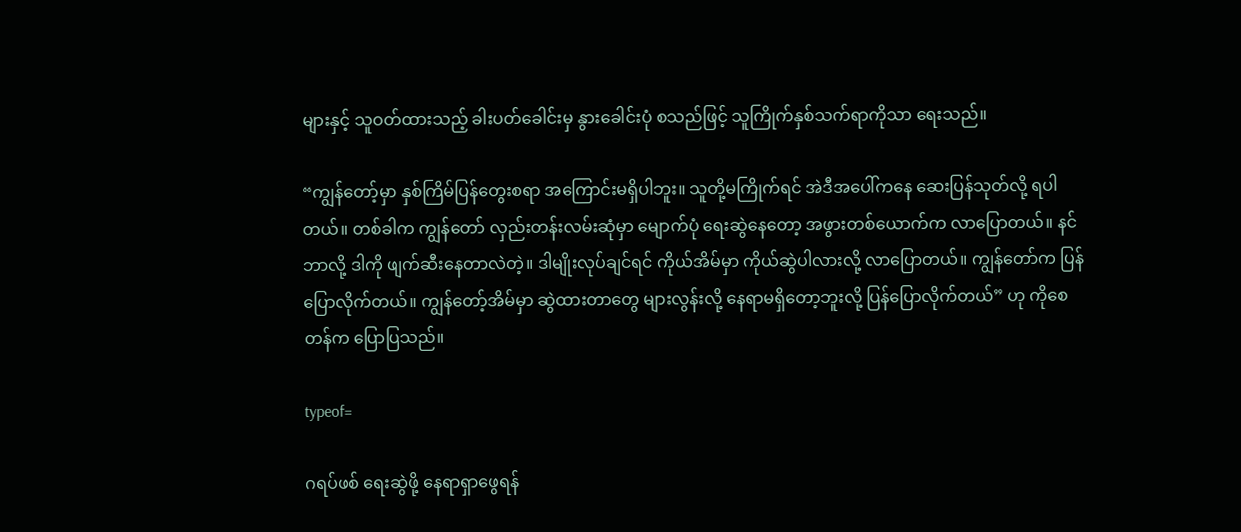များနှင့် သူဝတ်ထားသည့် ခါးပတ်ခေါင်းမှ နွားခေါင်းပုံ စသည်ဖြင့် သူကြိုက်နှစ်သက်ရာကိုသာ ရေးသည်။

“ကျွန်တော့်မှာ နှစ်ကြိမ်ပြန်တွေးစရာ အကြောင်းမရှိပါဘူး။ သူတို့မကြိုက်ရင် အဲဒီအပေါ်ကနေ ဆေးပြန်သုတ်လို့ ရပါတယ်။ တစ်ခါက ကျွန်တော် လှည်းတန်းလမ်းဆုံမှာ မျောက်ပုံ ရေးဆွဲနေတော့ အဖွားတစ်ယောက်က လာပြောတယ်။ နင်ဘာလို့ ဒါကို ဖျက်ဆီးနေတာလဲတဲ့။ ဒါမျိုးလုပ်ချင်ရင် ကိုယ်အိမ်မှာ ကိုယ်ဆွဲပါလားလို့ လာပြောတယ်။ ကျွန်တော်က ပြန်ပြောလိုက်တယ်။ ကျွန်တော့်အိမ်မှာ ဆွဲထားတာတွေ များလွန်းလို့ နေရာမရှိတော့ဘူးလို့ ပြန်ပြောလိုက်တယ်” ဟု ကိုစေတန်က ပြောပြသည်။

typeof=

ဂရပ်ဖစ် ရေးဆွဲဖို့ နေရာရှာဖွေရန်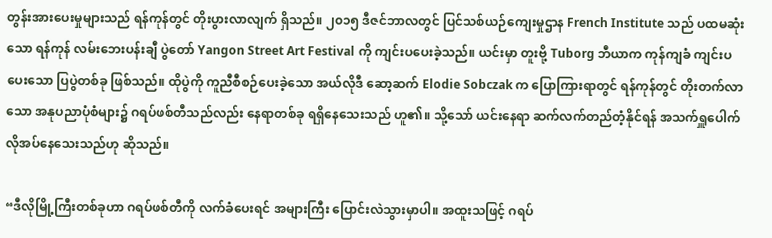တွန်းအားပေးမှုများသည် ရန်ကုန်တွင် တိုးပွားလာလျက် ရှိသည်။ ၂၀၁၅ ဒီဇင်ဘာလတွင် ပြင်သစ်ယဉ်ကျေးမှုဌာန French Institute သည် ပထမဆုံးသော ရန်ကုန် လမ်းဘေးပန်းချီ ပွဲတော် Yangon Street Art Festival ကို ကျင်းပပေးခဲ့သည်။ ယင်းမှာ တူးဗို့ Tuborg ဘီယာက ကုန်ကျခံ ကျင်းပပေးသော ပြပွဲတစ်ခု ဖြစ်သည်။ ထိုပွဲကို ကူညီစီစဉ်ပေးခဲ့သော အယ်လိုဒီ ဆော့ဆက် Elodie Sobczak က ပြောကြားရာတွင် ရန်ကုန်တွင် တိုးတက်လာသော အနုပညာပုံစံများ၌ ဂရပ်ဖစ်တီသည်လည်း နေရာတစ်ခု ရရှိနေသေးသည် ဟူ၏။ သို့သော် ယင်းနေရာ ဆက်လက်တည်တံ့နိုင်ရန် အသက်ရှူပေါက် လိုအပ်နေသေးသည်ဟု ဆိုသည်။

“ဒီလိုမြို့ကြီးတစ်ခုဟာ ဂရပ်ဖစ်တီကို လက်ခံပေးရင် အများကြီး ပြောင်းလဲသွားမှာပါ။ အထူးသဖြင့် ဂရပ်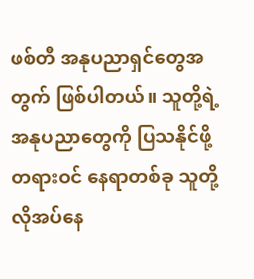ဖစ်တီ အနုပညာရှင်တွေအတွက် ဖြစ်ပါတယ်။ သူတို့ရဲ့ အနုပညာတွေကို ပြသနိုင်ဖို့ တရားဝင် နေရာတစ်ခု သူတို့ လိုအပ်နေ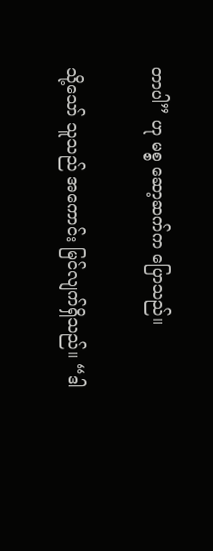တာပါ” ဟု မစ္စ ဆော့ဆက်က ပြောသည်။

သို့သော် သူသည် အကောင်း မြင်လျက်ရှိသည်။ “ဒါ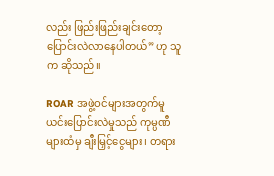လည်း ဖြည်းဖြည်းချင်းတော့ ပြောင်းလဲလာနေပါတယ်” ဟု သူက ဆိုသည်။

ROAR အဖွဲ့ဝင်များအတွက်မူ ယင်းပြောင်းလဲမှုသည် ကုမ္ပဏီများထံမှ ချီးမြှင့်ငွေများ၊ တရား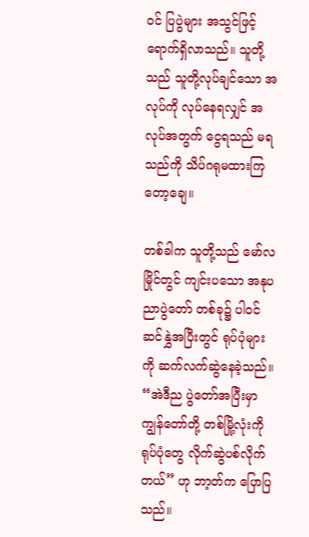ဝင် ပြပွဲများ အသွင်ဖြင့် ရောက်ရှိလာသည်။ သူတို့သည် သူတို့လုပ်ချင်သော အလုပ်ကို လုပ်နေရလျှင် အလုပ်အတွက် ငွေရသည် မရသည်ကို သိပ်ဂရုမထားကြတော့ချေ။

တစ်ခါက သူတို့သည် မော်လမြိုင်တွင် ကျင်းပသော အနုပညာပွဲတော် တစ်ခု၌ ပါဝင်ဆင်နွှဲအပြီးတွင် ရုပ်ပုံများကို ဆက်လက်ဆွဲနေခဲ့သည်။ “အဲဒီည ပွဲတော်အပြီးမှာ ကျွန်တော်တို့ တစ်မြို့လုံးကို ရုပ်ပုံတွေ လိုက်ဆွဲပစ်လိုက်တယ်” ဟု ဘာ့တ်က ပြောပြသည်။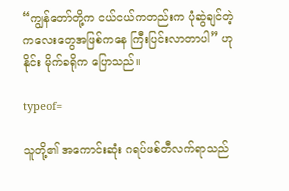“ကျွန်တော်တို့က ငယ်ငယ်ကတည်းက ပုံဆွဲချင်တဲ့ ကလေးတွေအဖြစ်ကနေ ကြီးပြင်းလာတာပါ” ဟု နိုင်း မိုက်ခရိုက ပြောသည်။

typeof=

သူတို့၏ အကောင်းဆုံး ဂရပ်ဖစ်တီလက်ရာသည်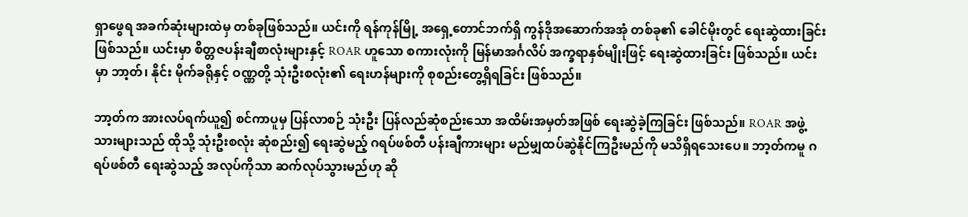ရှာဖွေရ အခက်ဆုံးများထဲမှ တစ်ခုဖြစ်သည်။ ယင်းကို ရန်ကုန်မြို့ အရှေ့တောင်ဘက်ရှိ ကွန်ဒိုအဆောက်အအုံ တစ်ခု၏ ခေါင်မိုးတွင် ရေးဆွဲထားခြင်း ဖြစ်သည်။ ယင်းမှာ စိတ္တဇပန်းချီစာလုံးများနှင့် ROAR ဟူသော စကားလုံးကို မြန်မာအင်္ဂလိပ် အက္ခရာနှစ်မျိုးဖြင့် ရေးဆွဲထားခြင်း ဖြစ်သည်။ ယင်းမှာ ဘာ့တ်၊ နိုင်း မိုက်ခရိုနှင့် ဝဏ္ဏတို့ သုံးဦးစလုံး၏ ရေးဟန်များကို စုစည်းတွေ့ရှိရခြင်း ဖြစ်သည်။

ဘာ့တ်က အားလပ်ရက်ယူ၍ စင်ကာပူမှ ပြန်လာစဉ် သုံးဦး ပြန်လည်ဆုံစည်းသော အထိမ်းအမှတ်အဖြစ် ရေးဆွဲခဲ့ကြခြင်း ဖြစ်သည်။ ROAR အဖွဲ့သားများသည် ထိုသို့ သုံးဦးစလုံး ဆုံစည်း၍ ရေးဆွဲမည့် ဂရပ်ဖစ်တီ ပန်းချီကားများ မည်မျှထပ်ဆွဲနိုင်ကြဦးမည်ကို မသိရှိရသေးပေ။ ဘာ့တ်ကမူ ဂရပ်ဖစ်တီ ရေးဆွဲသည့် အလုပ်ကိုသာ ဆက်လုပ်သွားမည်ဟု ဆို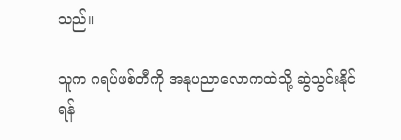သည်။

သူက ဂရပ်ဖစ်တီကို အနုပညာလောကထဲသို့ ဆွဲသွင်းနိုင်ရန်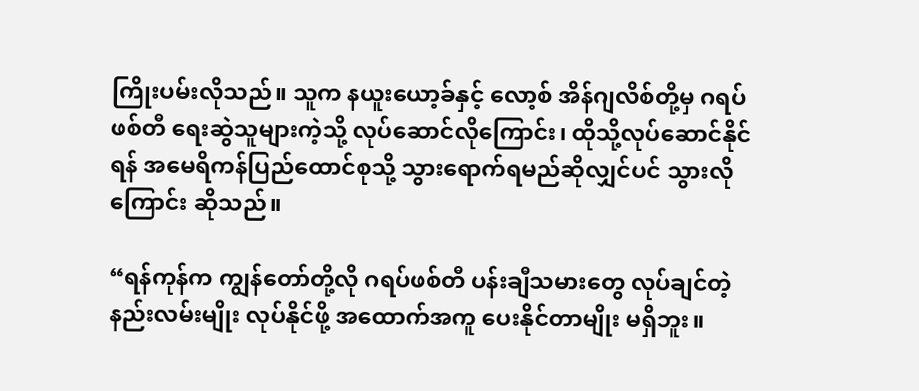ကြိုးပမ်းလိုသည်။ သူက နယူးယော့ခ်နှင့် လော့စ် အိန်ဂျလိစ်တို့မှ ဂရပ်ဖစ်တီ ရေးဆွဲသူများကဲ့သို့ လုပ်ဆောင်လိုကြောင်း၊ ထိုသို့လုပ်ဆောင်နိုင်ရန် အမေရိကန်ပြည်ထောင်စုသို့ သွားရောက်ရမည်ဆိုလျှင်ပင် သွားလိုကြောင်း ဆိုသည်။

“ရန်ကုန်က ကျွန်တော်တို့လို ဂရပ်ဖစ်တီ ပန်းချီသမားတွေ လုပ်ချင်တဲ့ နည်းလမ်းမျိုး လုပ်နိုင်ဖို့ အထောက်အကူ ပေးနိုင်တာမျိုး မရှိဘူး။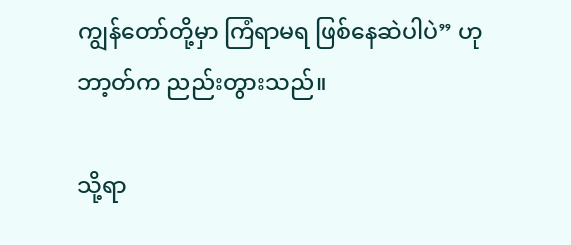ကျွန်တော်တို့မှာ ကြံရာမရ ဖြစ်နေဆဲပါပဲ” ဟု ဘာ့တ်က ညည်းတွားသည်။

သို့ရာ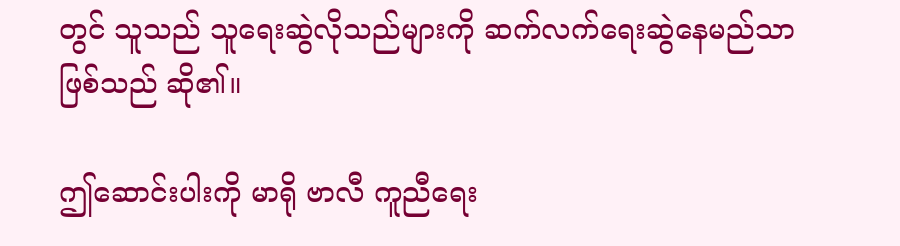တွင် သူသည် သူရေးဆွဲလိုသည်များကို ဆက်လက်ရေးဆွဲနေမည်သာ ဖြစ်သည် ဆို၏။

ဤဆောင်းပါးကို မာရို ဗာလီ ကူညီရေး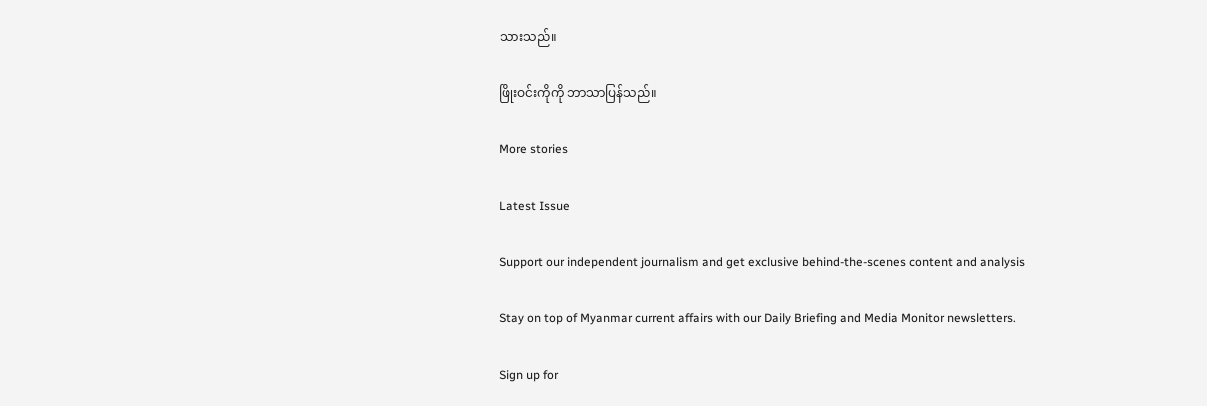သားသည်။

ဖြိုးဝင်းကိုကို ဘာသာပြန်သည်။

More stories

Latest Issue

Support our independent journalism and get exclusive behind-the-scenes content and analysis

Stay on top of Myanmar current affairs with our Daily Briefing and Media Monitor newsletters.

Sign up for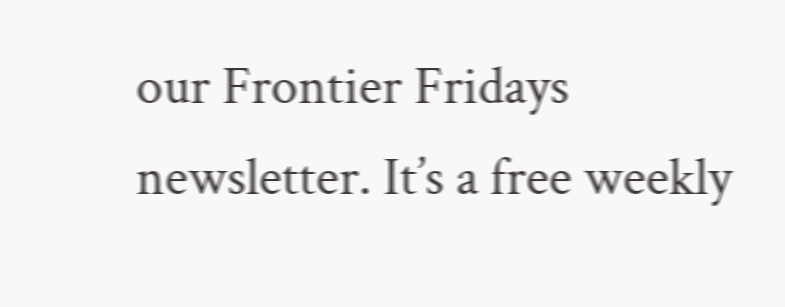our Frontier Fridays newsletter. It’s a free weekly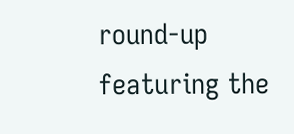round-up featuring the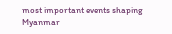most important events shaping Myanmar